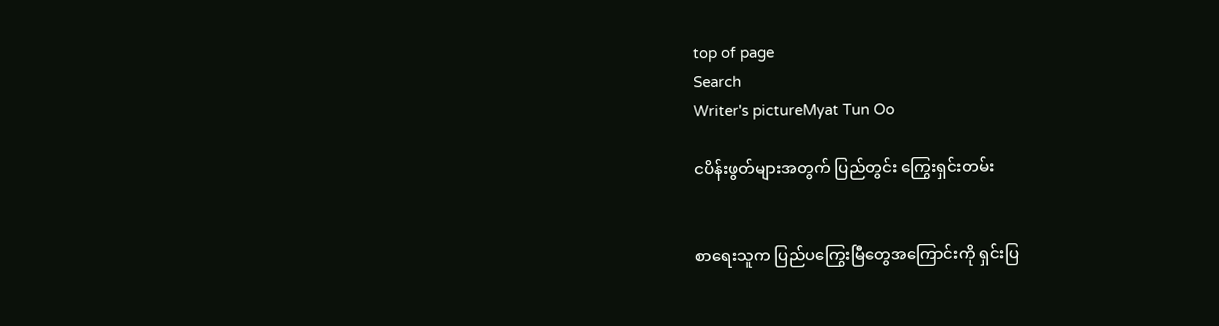top of page
Search
Writer's pictureMyat Tun Oo

ငပိန်းဖွတ်များအတွက် ပြည်တွင်း ကြွေးရှင်းတမ်း


စာရေးသူက ပြည်ပကြွေးမြီတွေအကြောင်းကို ရှင်းပြ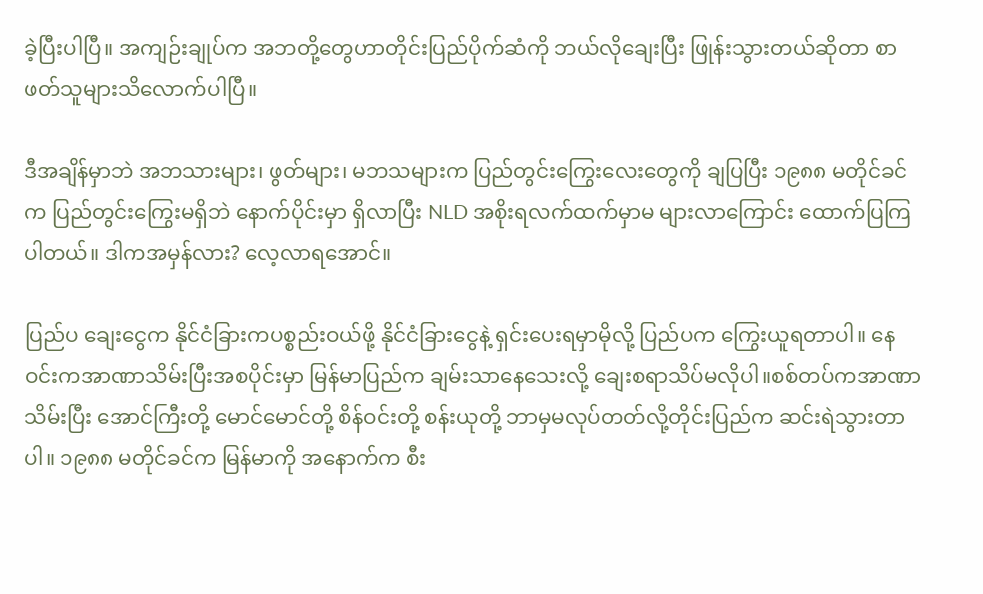ခဲ့ပြီးပါပြီ။ အကျဉ်းချုပ်က အဘတို့တွေဟာတိုင်းပြည်ပိုက်ဆံကို ဘယ်လိုချေးပြီး ဖြုန်းသွားတယ်ဆိုတာ စာဖတ်သူများသိလောက်ပါပြီ။

ဒီအချိန်မှာဘဲ အဘသားများ၊ ဖွတ်များ၊ မဘသများက ပြည်တွင်းကြွေးလေးတွေကို ချပြပြီး ၁၉၈၈ မတိုင်ခင်က ပြည်တွင်းကြွေးမရှိဘဲ နောက်ပိုင်းမှာ ရှိလာပြီး NLD အစိုးရလက်ထက်မှာမ များလာကြောင်း ထောက်ပြကြပါတယ်။ ဒါကအမှန်လား? လေ့လာရအောင်။

ပြည်ပ ချေးငွေက နိုင်ငံခြားကပစ္စည်းဝယ်ဖို့ နိုင်ငံခြားငွေနဲ့ ရှင်းပေးရမှာမိုလို့ ပြည်ပက ကြွေးယူရတာပါ။ နေဝင်းကအာဏာသိမ်းပြီးအစပိုင်းမှာ မြန်မာပြည်က ချမ်းသာနေသေးလို့ ချေးစရာသိပ်မလိုပါ။စစ်တပ်ကအာဏာသိမ်းပြီး အောင်ကြီးတို့ မောင်မောင်တို့ စိန်ဝင်းတို့ စန်းယုတို့ ဘာမှမလုပ်တတ်လို့တိုင်းပြည်က ဆင်းရဲသွားတာပါ။ ၁၉၈၈ မတိုင်ခင်က မြန်မာကို အနောက်က စီး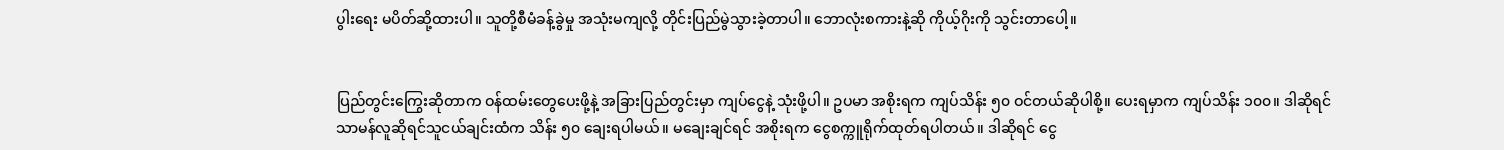ပွါးရေး မပိတ်ဆို့ထားပါ။ သူတို့စီမံခန့်ခွဲမှု အသုံးမကျလို့ တိုင်းပြည်မွဲသွားခဲ့တာပါ။ ဘောလုံးစကားနဲ့ဆို ကိုယ့်ဂိုးကို သွင်းတာပေါ့။


ပြည်တွင်းကြွေးဆိုတာက ဝန်ထမ်းတွေပေးဖို့နဲ့ အခြားပြည်တွင်းမှာ ကျပ်ငွေနဲ့ သုံးဖို့ပါ။ ဥပမာ အစိုးရက ကျပ်သိန်း ၅၀ ဝင်တယ်ဆိုပါစို့။ ပေးရမှာက ကျပ်သိန်း ၁၀၀။ ဒါဆိုရင် သာမန်လူဆိုရင်သူငယ်ချင်းထံက သိန်း ၅၀ ချေးရပါမယ်။ မချေးချင်ရင် အစိုးရက ငွေစက္ကူရိုက်ထုတ်ရပါတယ်။ ဒါဆိုရင် ငွေ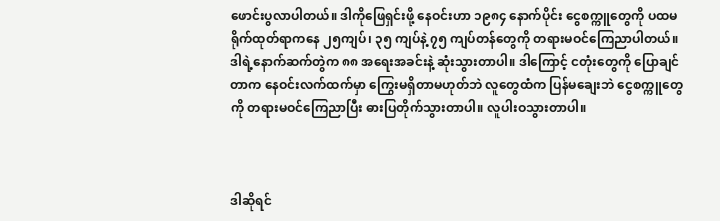ဖောင်းပွလာပါတယ်။ ဒါကိုဖြေရှင်းဖို့ နေဝင်းဟာ ၁၉၈၄ နောက်ပိုင်း ငွေစက္ကူတွေကို ပထမရိုက်ထုတ်ရာကနေ ၂၅ကျပ်၊ ၃၅ ကျပ်နဲ့ ၇၅ ကျပ်တန်တွေကို တရားမဝင်ကြေညာပါတယ်။ ဒါရဲ့နောက်ဆက်တွဲက ၈၈ အရေးအခင်းနဲ့ ဆုံးသွားတာပါ။ ဒါကြောင့် ငတုံးတွေကို ပြောချင်တာက နေဝင်းလက်ထက်မှာ ကြွေးမရှိတာမဟုတ်ဘဲ လူတွေထံက ပြန်မချေးဘဲ ငွေစက္ကူတွေကို တရားမဝင်ကြေညာပြီး ဓားပြတိုက်သွားတာပါ။ လူပါးဝသွားတာပါ။



ဒါဆိုရင်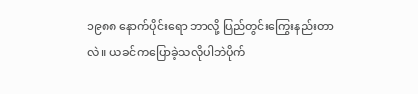၁၉၈၈ နောက်ပိုင်းရော ဘာလို့ ပြည်တွင်းကြွေးနည်းတာလဲ။ ယခင်ကပြောခဲ့သလိုပါဘဲပိုက်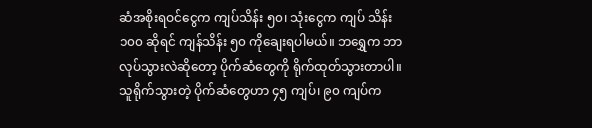ဆံအစိုးရဝင်ငွေက ကျပ်သိန်း ၅၀၊ သုံးငွေက ကျပ် သိန်း ၁၀၀ ဆိုရင် ကျန်သိန်း ၅၀ ကိုချေးရပါမယ်။ ဘရွှေက ဘာလုပ်သွားလဲဆိုတော့ ပိုက်ဆံတွေကို ရိုက်ထုတ်သွားတာပါ။ သူရိုက်သွားတဲ့ ပိုက်ဆံတွေဟာ ၄၅ ကျပ်၊ ၉၀ ကျပ်က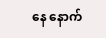နေ နောက်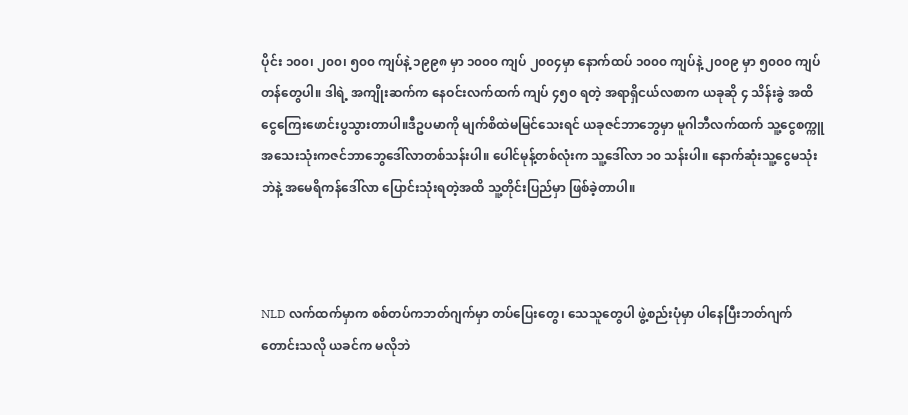ပိုင်း ၁၀၀၊ ၂၀၀၊ ၅၀၀ ကျပ်နဲ့ ၁၉၉၈ မှာ ၁၀၀၀ ကျပ် ၂၀၀၄မှာ နောက်ထပ် ၁၀၀၀ ကျပ်နဲ့ ၂၀၀၉ မှာ ၅၀၀၀ ကျပ်တန်တွေပါ။ ဒါရဲ့ အကျိုးဆက်က နေဝင်းလက်ထက် ကျပ် ၄၅၀ ရတဲ့ အရာရှိငယ်လစာက ယခုဆို ၄ သိန်းခွဲ အထိ ငွေကြေးဖောင်းပွသွားတာပါ။ဒီဥပမာကို မျက်စိထဲမမြင်သေးရင် ယခုဇင်ဘာဘွေမှာ မူဂါဘီလက်ထက် သူ့ငွေစက္ကူအသေးသုံးကဇင်ဘာဘွေဒေါ်လာတစ်သန်းပါ။ ပေါင်မုန့်တစ်လုံးက သူ့ဒေါ်လာ ၁၀ သန်းပါ။ နောက်ဆုံးသူ့ငွေမသုံးဘဲနဲ့ အမေရိကန်ဒေါ်လာ ပြောင်းသုံးရတဲ့အထိ သူ့တိုင်းပြည်မှာ ဖြစ်ခဲ့တာပါ။



NLD လက်ထက်မှာက စစ်တပ်ကဘတ်ဂျက်မှာ တပ်ပြေးတွေ၊ သေသူတွေပါ ဖွဲ့စည်းပုံမှာ ပါနေပြီးဘတ်ဂျက်တောင်းသလို ယခင်က မလိုဘဲ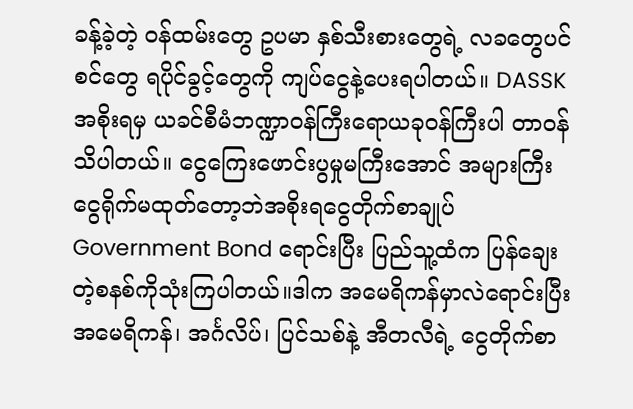ခန့်ခဲ့တဲ့ ဝန်ထမ်းတွေ ဥပမာ နှစ်သီးစားတွေရဲ့ လခတွေပင်စင်တွေ ရပိုင်ခွင့်တွေကို ကျပ်ငွေနဲ့ပေးရပါတယ်။ DASSK အစိုးရမှ ယခင်စီမံဘဏ္ဍာဝန်ကြီးရောယခုဝန်ကြီးပါ တာဝန်သိပါတယ်။ ငွေကြေးဖောင်းပွမှုမကြီးအောင် အများကြီးငွေရိုက်မထုတ်တော့ဘဲအစိုးရငွေတိုက်စာချုပ် Government Bond ရောင်းပြီး ပြည်သူ့ထံက ပြန်ချေးတဲ့စနစ်ကိုသုံးကြပါတယ်။ဒါက အမေရိကန်မှာလဲရောင်းပြီး အမေရိကန်၊ အင်္ဂလိပ်၊ ပြင်သစ်နဲ့ အီတလီရဲ့ ငွေတိုက်စာ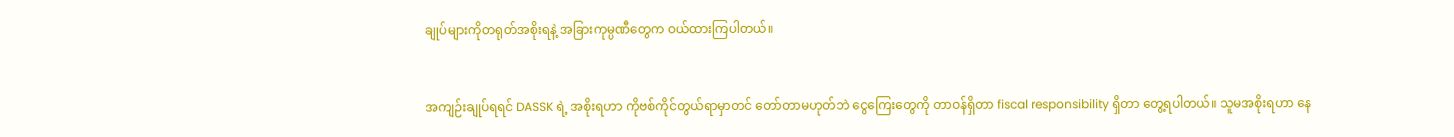ချုပ်များကိုတရုတ်အစိုးရနဲ့ အခြားကုမ္ပဏီတွေက ဝယ်ထားကြပါတယ်။


အကျဉ်းချုပ်ရရင် DASSK ရဲ့ အစိုးရဟာ ကိုဗစ်ကိုင်တွယ်ရာမှာတင် တော်တာမဟုတ်ဘဲ ငွေကြေးတွေကို တာဝန်ရှိတာ fiscal responsibility ရှိတာ တွေ့ရပါတယ်။ သူမအစိုးရဟာ နေ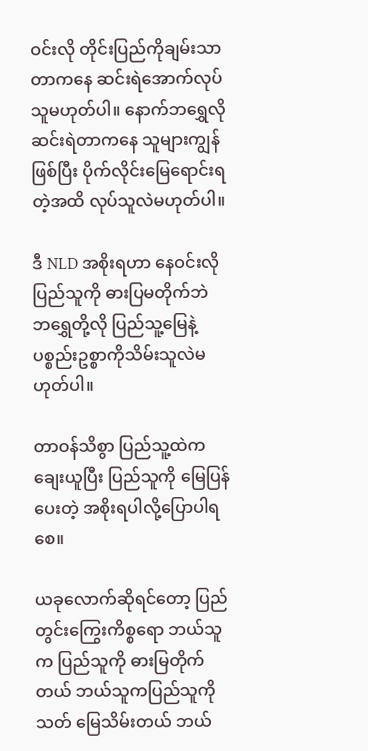ဝင်းလို တိုင်းပြည်ကိုချမ်းသာတာကနေ ဆင်းရဲအောက်လုပ်သူမဟုတ်ပါ။ နောက်ဘရွှေလို ဆင်းရဲတာကနေ သူများကျွန်ဖြစ်ပြီး ပိုက်လိုင်းမြေရောင်းရတဲ့အထိ လုပ်သူလဲမဟုတ်ပါ။

ဒီ NLD အစိုးရဟာ နေဝင်းလို ပြည်သူကို ဓားပြမတိုက်ဘဲ ဘရွှေတို့လို ပြည်သူ့မြေနဲ့ ပစ္စည်းဥစ္စာကိုသိမ်းသူလဲမဟုတ်ပါ။

တာဝန်သိစွာ ပြည်သူ့ထဲကချေးယူပြီး ပြည်သူကို မြေပြန်ပေးတဲ့ အစိုးရပါလို့ပြောပါရစေ။

ယခုလောက်ဆိုရင်တော့ ပြည်တွင်းကြွေးကိစ္စရော ဘယ်သူက ပြည်သူကို ဓားမြတိုက်တယ် ဘယ်သူကပြည်သူကိုသတ် မြေသိမ်းတယ် ဘယ်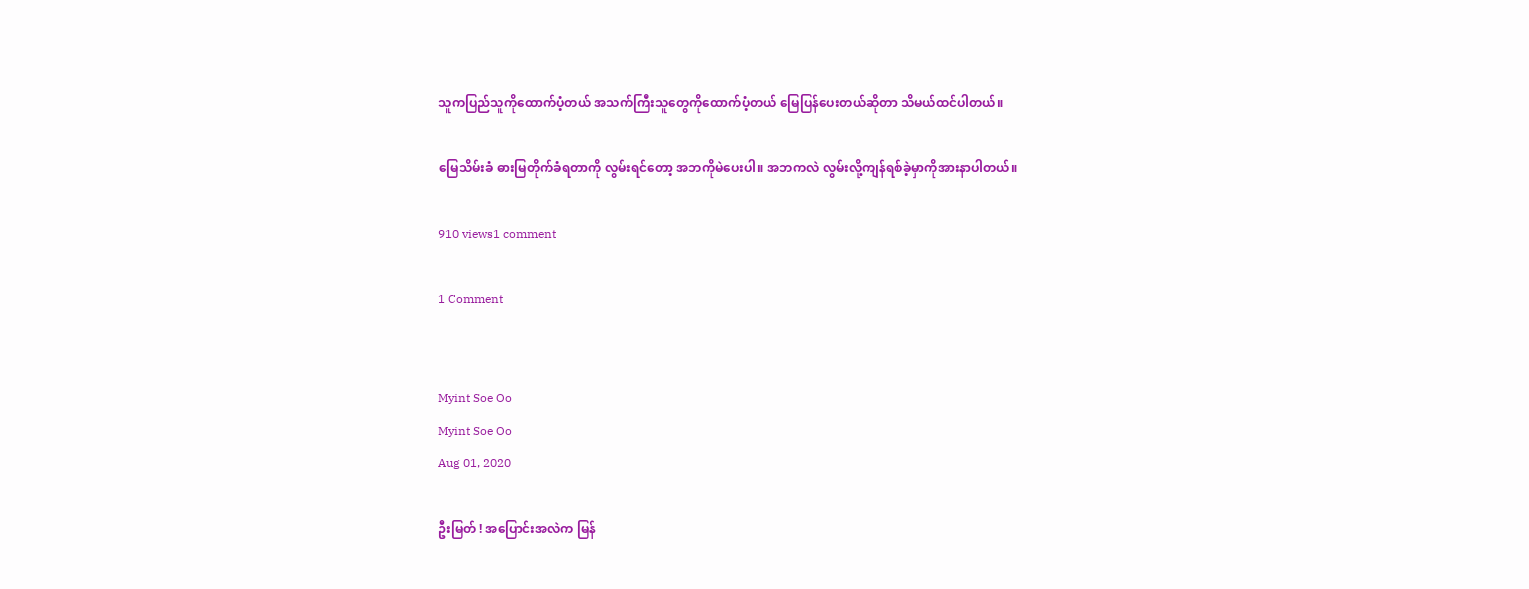သူကပြည်သူကိုထောက်ပံ့တယ် အသက်ကြီးသူတွေကိုထောက်ပံ့တယ် မြေပြန်ပေးတယ်ဆိုတာ သိမယ်ထင်ပါတယ်။

မြေသိမ်းခံ ဓားမြတိုက်ခံရတာကို လွမ်းရင်တော့ အဘကိုမဲပေးပါ။ အဘကလဲ လွမ်းလို့ကျန်ရစ်ခဲ့မှာကိုအားနာပါတယ်။

910 views1 comment

1 Comment


Myint Soe Oo
Myint Soe Oo
Aug 01, 2020

ဦးမြတ် ! အပြောင်းအလဲက မြန်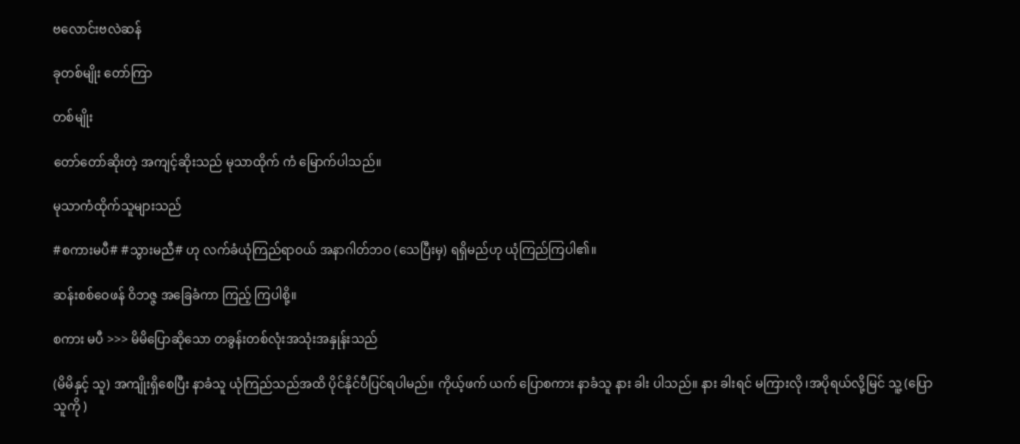ဗလောင်းဗလဲဆန်

ခုတစ်မျိုး တော်ကြာ

တစ်မျိုး

တော်တော်ဆိုးတဲ့ အကျင့်ဆိုးသည် မုသာထိုက် ကံ မြောက်ပါသည်။

မုသာကံထိုက်သူများသည်

#စကားမပီ# #သွားမညီ# ဟု လက်ခံယုံကြည်ရာဝယ် အနာဂါတ်ဘဝ (သေပြီးမှ) ရရှိမည်ဟု ယုံကြည်ကြပါ၏။

ဆန်းစစ်ဝေဖန် ဝိဘဇ္ဇ အခြေခံကာ ကြည့် ကြပါစို့။

စကား မပီ >>> မိမိပြောဆိုသော တခွန်းတစ်လုံးအသုံးအနှုန်းသည်

(မိမိနှင့် သူ) အကျိုးရှိစေပြီး နာခံသူ ယုံကြည်သည်အထိ ပိုင်နိုင်ပီပြင်ရပါမည်။ ကိုယ့်ဖက် ယက် ပြောစကား နာခံသူ နား ခါး ပါသည်။ နား ခါးရင် မကြားလို ၊အပိုရယ်လို့မြင် သူ့ (ပြောသူကို )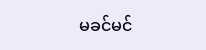မခင်မင်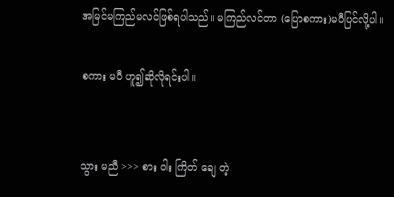အမြင်မကြည်မလင်ဖြစ်ရပါသည်။ မကြည်လင်တာ (ပြောစကား)မပီပြင်လို့ပါ။

စကား မပီ ဟူ၍ဆိုလိုရင်းပါ။


သွား မညီ >>> စား ဝါး ကြိတ် ချေ တဲ့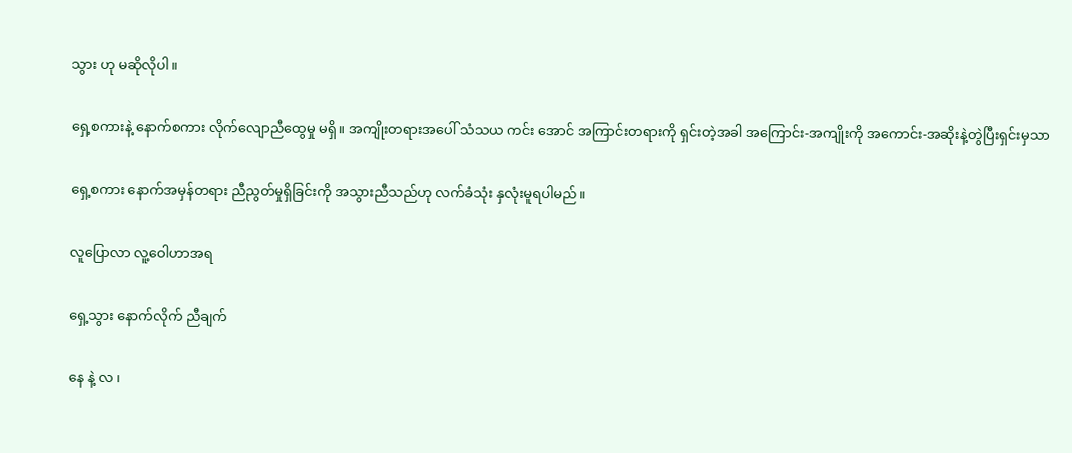သွား ဟု မဆိုလိုပါ။

ရှေ့စကားနဲ့ နောက်စကား လိုက်လျောညီထွေမှု မရှိ။ အကျိုးတရားအပေါ် သံသယ ကင်း အောင် အကြာင်းတရားကို ရှင်းတဲ့အခါ အကြောင်း-အကျိုးကို အကောင်း-အဆိုးနဲ့တွဲပြီးရှင်းမှသာ

ရှေ့စကား နောက်အမှန်တရား ညီညွတ်မှုရှိခြင်းကို အသွားညီသည်ဟု လက်ခံသုံး နှလုံးမူရပါမည်။

လူပြောလာ လူ့ဝေါဟာအရ

ရှေ့သွား နောက်လိုက် ညီချက်

နေ နဲ့ လ ၊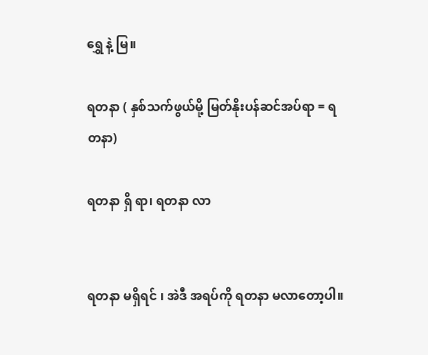ရွှေ နဲ့ မြ။

ရတနာ ( နှစ်သက်ဖွယ်မို့ မြတ်နိုးပန်ဆင်အပ်ရာ = ရတနာ)

ရတနာ ရှိ ရာ၊ ရတနာ လာ


ရတနာ မရှိရင် ၊ အဲဒီ အရပ်ကို ရတနာ မလာတော့ပါ။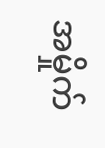အမှိုက်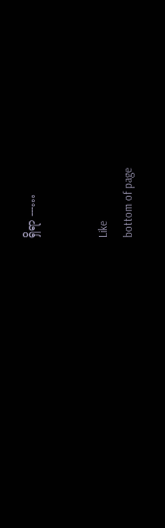ရှိရာ ---…


Like
bottom of page